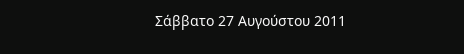Σάββατο 27 Αυγούστου 2011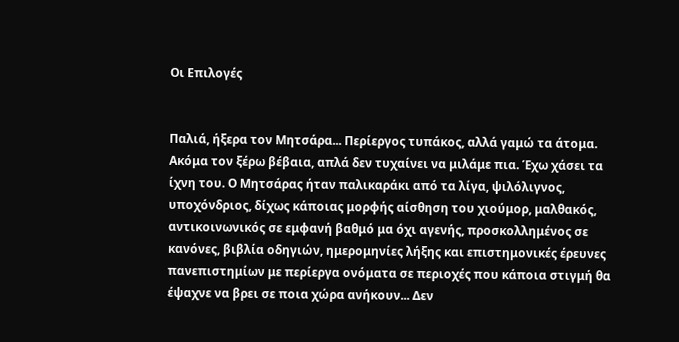Οι Επιλογές


Παλιά, ήξερα τον Μητσάρα... Περίεργος τυπάκος, αλλά γαμώ τα άτομα. Ακόμα τον ξέρω βέβαια, απλά δεν τυχαίνει να μιλάμε πια. Έχω χάσει τα ίχνη του. Ο Μητσάρας ήταν παλικαράκι από τα λίγα, ψιλόλιγνος, υποχόνδριος, δίχως κάποιας μορφής αίσθηση του χιούμορ, μαλθακός, αντικοινωνικός σε εμφανή βαθμό μα όχι αγενής, προσκολλημένος σε κανόνες, βιβλία οδηγιών, ημερομηνίες λήξης και επιστημονικές έρευνες πανεπιστημίων με περίεργα ονόματα σε περιοχές που κάποια στιγμή θα έψαχνε να βρει σε ποια χώρα ανήκουν... Δεν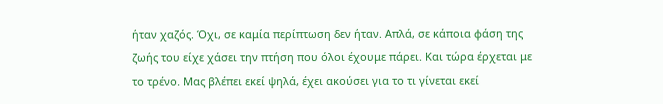ήταν χαζός. Όχι, σε καμία περίπτωση δεν ήταν. Απλά, σε κάποια φάση της ζωής του είχε χάσει την πτήση που όλοι έχουμε πάρει. Και τώρα έρχεται με το τρένο. Μας βλέπει εκεί ψηλά, έχει ακούσει για το τι γίνεται εκεί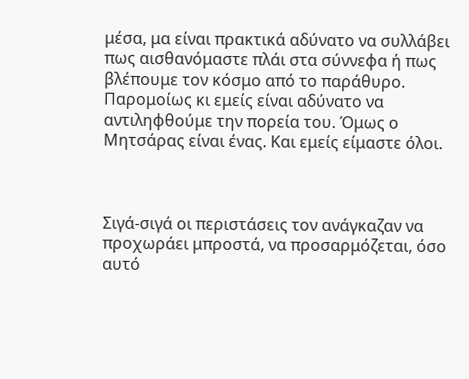μέσα, μα είναι πρακτικά αδύνατο να συλλάβει πως αισθανόμαστε πλάι στα σύννεφα ή πως βλέπουμε τον κόσμο από το παράθυρο. Παρομοίως κι εμείς είναι αδύνατο να αντιληφθούμε την πορεία του. Όμως ο Μητσάρας είναι ένας. Και εμείς είμαστε όλοι.



Σιγά-σιγά οι περιστάσεις τον ανάγκαζαν να προχωράει μπροστά, να προσαρμόζεται, όσο αυτό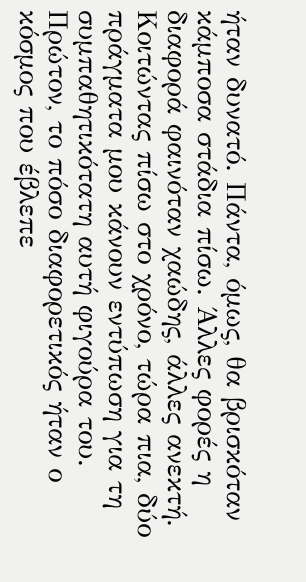ήταν δυνατό. Πάντα, όμως, θα βρισκόταν κάμποσα στάδια πίσω. Άλλες φορές η διαφορά φαινόταν χαώδης, άλλες ανεκτή. Κοιτώντας πίσω στο χρόνο, τώρα πια, δύο πράγματα μου κάνουν εντύπωση για τη συμπαθητικότατη αυτή φιγούρα του. Πρώτον, το πόσο διαφορετικός ήταν ο κόσμος που έβλεπε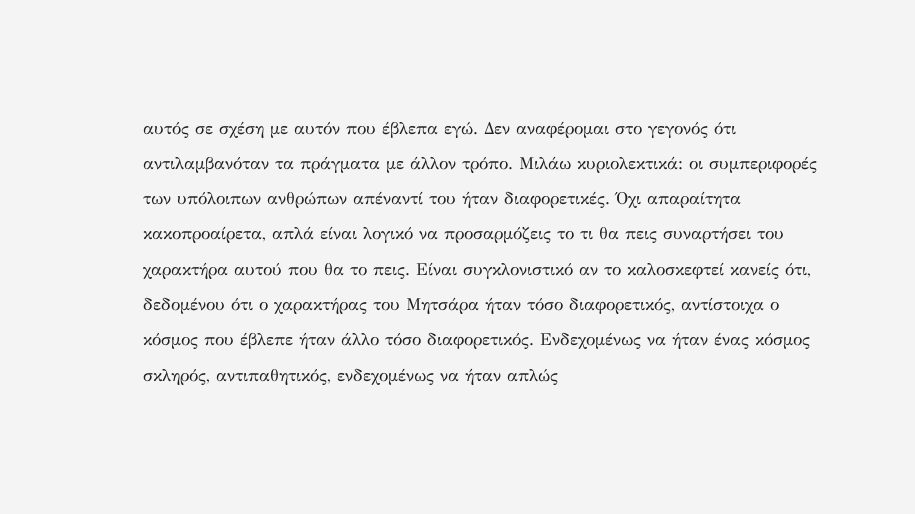αυτός σε σχέση με αυτόν που έβλεπα εγώ. Δεν αναφέρομαι στο γεγονός ότι αντιλαμβανόταν τα πράγματα με άλλον τρόπο. Μιλάω κυριολεκτικά: οι συμπεριφορές των υπόλοιπων ανθρώπων απέναντί του ήταν διαφορετικές. Όχι απαραίτητα κακοπροαίρετα, απλά είναι λογικό να προσαρμόζεις το τι θα πεις συναρτήσει του χαρακτήρα αυτού που θα το πεις. Είναι συγκλονιστικό αν το καλοσκεφτεί κανείς ότι, δεδομένου ότι ο χαρακτήρας του Μητσάρα ήταν τόσο διαφορετικός, αντίστοιχα ο κόσμος που έβλεπε ήταν άλλο τόσο διαφορετικός. Ενδεχομένως να ήταν ένας κόσμος σκληρός, αντιπαθητικός, ενδεχομένως να ήταν απλώς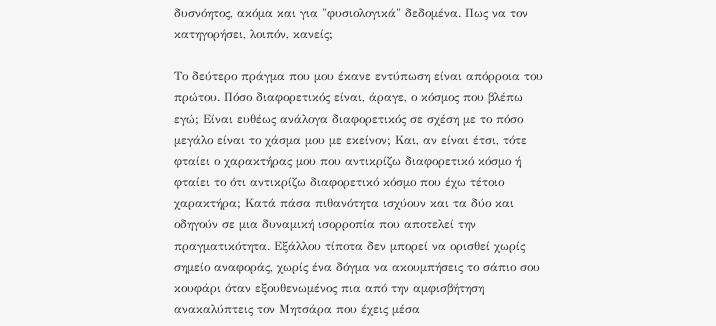δυσνόητος, ακόμα και για "φυσιολογικά" δεδομένα. Πως να τον κατηγορήσει, λοιπόν, κανείς;

Το δεύτερο πράγμα που μου έκανε εντύπωση είναι απόρροια του πρώτου. Πόσο διαφορετικός είναι, άραγε, ο κόσμος που βλέπω εγώ; Είναι ευθέως ανάλογα διαφορετικός σε σχέση με το πόσο μεγάλο είναι το χάσμα μου με εκείνον; Και, αν είναι έτσι, τότε φταίει ο χαρακτήρας μου που αντικρίζω διαφορετικό κόσμο ή φταίει το ότι αντικρίζω διαφορετικό κόσμο που έχω τέτοιο χαρακτήρα; Κατά πάσα πιθανότητα ισχύουν και τα δύο και οδηγούν σε μια δυναμική ισορροπία που αποτελεί την πραγματικότητα. Εξάλλου τίποτα δεν μπορεί να ορισθεί χωρίς σημείο αναφοράς, χωρίς ένα δόγμα να ακουμπήσεις το σάπιο σου κουφάρι όταν εξουθενωμένος πια από την αμφισβήτηση ανακαλύπτεις τον Μητσάρα που έχεις μέσα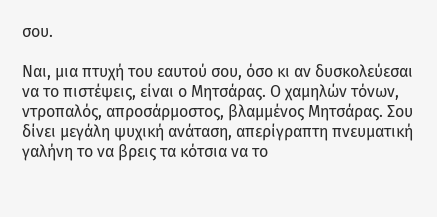σου.

Ναι, μια πτυχή του εαυτού σου, όσο κι αν δυσκολεύεσαι να το πιστέψεις, είναι ο Μητσάρας. Ο χαμηλών τόνων, ντροπαλός, απροσάρμοστος, βλαμμένος Μητσάρας. Σου δίνει μεγάλη ψυχική ανάταση, απερίγραπτη πνευματική γαλήνη το να βρεις τα κότσια να το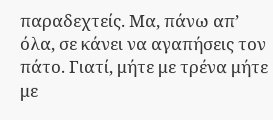παραδεχτείς. Μα, πάνω απ’ όλα, σε κάνει να αγαπήσεις τον πάτο. Γιατί, μήτε με τρένα μήτε με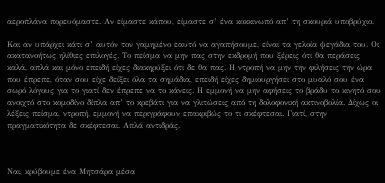αεροπλάνα πορευόμαστε. Αν είμαστε κάπου, είμαστε σ’ ένα κοκκινωπό απ’ τη σκουριά υποβρύχιο.

Και αν υπάρχει κάτι σ’ αυτόν τον γαμημένο εαυτό να αγαπήσουμε, είναι τα γελοία ψεγάδια του. Οι ακατανοήτως ηλίθιες επιλογές. Το πείσμα να μην πας στην εκδρομή που ξέρεις ότι θα περάσεις καλά, απλά και μόνο επειδή είχες διακηρύξει ότι δε θα πας. Η ντροπή να μην την φιλήσεις την ώρα που έπρεπε, όταν σου είχε δείξει όλα τα σημάδια, επειδή είχες δημιουργήσει στο μυαλό σου ένα σωρό λόγους για το γιατί δεν έπρεπε να το κάνεις. Η εμμονή να μην αφήσεις το βράδυ το κινητό σου ανοιχτό στο κομοδίνο δίπλα απ’ το κρεβάτι για να γλιτώσεις από τη δολοφονική ακτινοβολία. Δίχως οι λέξεις πείσμα, ντροπή, εμμονή να περιγράφουν επακριβώς το τι σκέφτεσαι. Γιατί, στην πραγματικότητα δε σκέφτεσαι. Απλά αντιδράς.



Ναι, κρύβουμε ένα Μητσάρα μέσα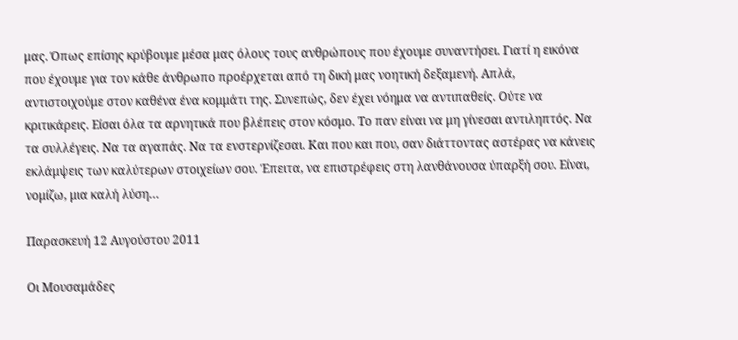μας. Όπως επίσης κρύβουμε μέσα μας όλους τους ανθρώπους που έχουμε συναντήσει. Γιατί η εικόνα που έχουμε για τον κάθε άνθρωπο προέρχεται από τη δική μας νοητική δεξαμενή. Απλά, αντιστοιχούμε στον καθένα ένα κομμάτι της. Συνεπώς, δεν έχει νόημα να αντιπαθείς. Ούτε να κριτικάρεις. Είσαι όλα τα αρνητικά που βλέπεις στον κόσμο. Το παν είναι να μη γίνεσαι αντιληπτός. Να τα συλλέγεις. Να τα αγαπάς. Να τα ενστερνίζεσαι. Και που και που, σαν διάττοντας αστέρας να κάνεις εκλάμψεις των καλύτερων στοιχείων σου. Έπειτα, να επιστρέφεις στη λανθάνουσα ύπαρξή σου. Είναι, νομίζω, μια καλή λύση…

Παρασκευή 12 Αυγούστου 2011

Οι Μουσαμάδες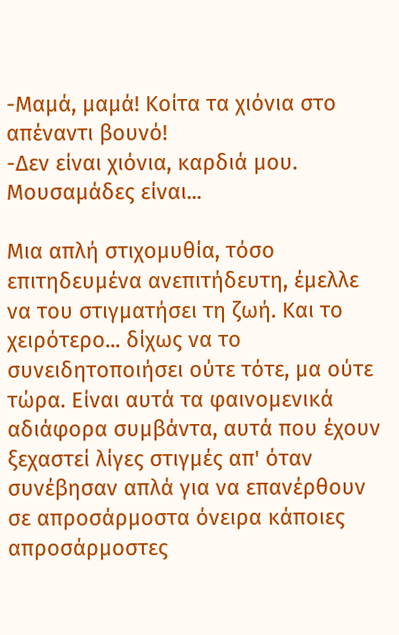-Μαμά, μαμά! Κοίτα τα χιόνια στο απέναντι βουνό!
-Δεν είναι χιόνια, καρδιά μου. Μουσαμάδες είναι...

Μια απλή στιχομυθία, τόσο επιτηδευμένα ανεπιτήδευτη, έμελλε να του στιγματήσει τη ζωή. Και το χειρότερο... δίχως να το συνειδητοποιήσει ούτε τότε, μα ούτε τώρα. Είναι αυτά τα φαινομενικά αδιάφορα συμβάντα, αυτά που έχουν ξεχαστεί λίγες στιγμές απ' όταν συνέβησαν απλά για να επανέρθουν σε απροσάρμοστα όνειρα κάποιες απροσάρμοστες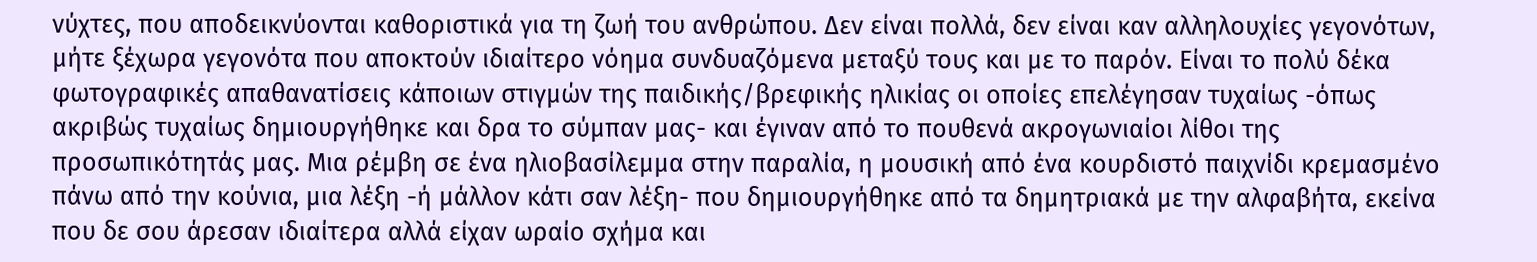νύχτες, που αποδεικνύονται καθοριστικά για τη ζωή του ανθρώπου. Δεν είναι πολλά, δεν είναι καν αλληλουχίες γεγονότων, μήτε ξέχωρα γεγονότα που αποκτούν ιδιαίτερο νόημα συνδυαζόμενα μεταξύ τους και με το παρόν. Είναι το πολύ δέκα φωτογραφικές απαθανατίσεις κάποιων στιγμών της παιδικής/βρεφικής ηλικίας οι οποίες επελέγησαν τυχαίως -όπως ακριβώς τυχαίως δημιουργήθηκε και δρα το σύμπαν μας- και έγιναν από το πουθενά ακρογωνιαίοι λίθοι της προσωπικότητάς μας. Μια ρέμβη σε ένα ηλιοβασίλεμμα στην παραλία, η μουσική από ένα κουρδιστό παιχνίδι κρεμασμένο πάνω από την κούνια, μια λέξη -ή μάλλον κάτι σαν λέξη- που δημιουργήθηκε από τα δημητριακά με την αλφαβήτα, εκείνα που δε σου άρεσαν ιδιαίτερα αλλά είχαν ωραίο σχήμα και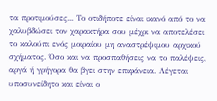τα προτιμούσες... Το οτιδήποτε είναι ικανό από το να χαλυβδώσει τον χαρακτήρα σου μέχρι να αποτελέσει το καλούπι ενός μοιραίου μη αναστρέψιμου αρχικού σχήματος. Όσο και να προσπαθήσεις να το παλέψεις, αργά ή γρήγορα θα βγει στην επιφάνεια. Λέγεται υποσυνείδητο και είναι ο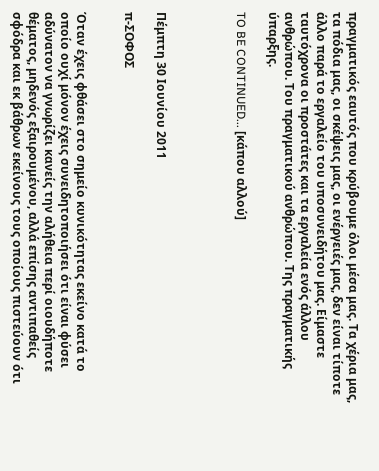πραγματικός εαυτός που κρύβουμε όλοι μέσα μας. Τα χέρια μας, τα πόδια μας, οι σκέψεις μας, οι ενέργειές μας, δεν είναι τίποτε άλλο παρά το εργαλείο του υποσυνειδήτου μας. Είμαστε ταυτόχρονα οι προστάτες και τα εργαλεία ενός άλλου ανθρώπου. Του πραγματικού ανθρώπου. Της πραγματικής ύπαρξης.

TO BE CONTINUED... [κάπου αλλού]




Πέμπτη 30 Ιουνίου 2011

π-ΣΟΦΟΣ


Όταν έχεις φθάσει στο σημείο κυνικότητας εκείνο κατά το οποίο ουχί μόνον έχεις συνειδητοποιήσει ότι είναι φύσει αδύνατον να γνωρίζει κανείς την αλήθεια περί οιουδήποτε θέματος, μηδενός εξαιρουμένου, αλλά επίσης αντιπαθείς σφόδρα και εκ βάθρων εκείνους τους οποίους πιστεύουν ότι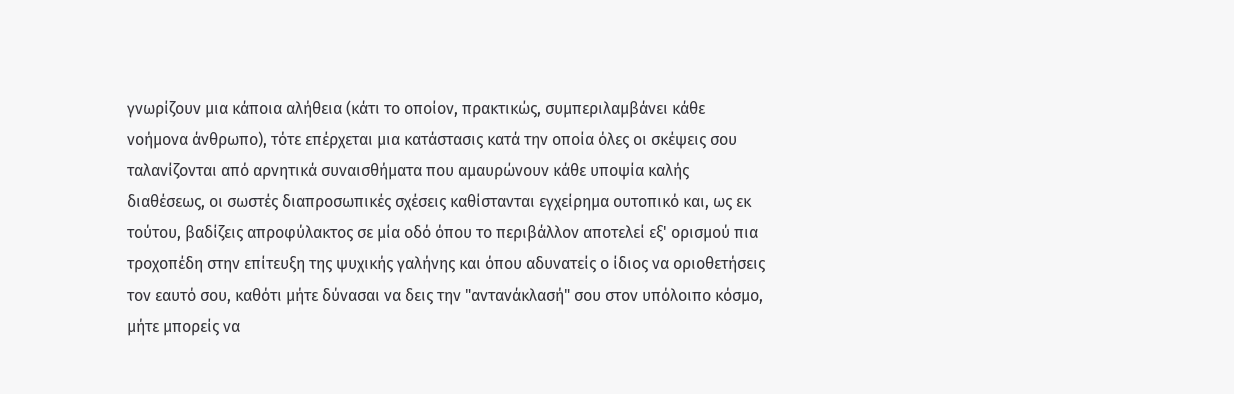γνωρίζουν μια κάποια αλήθεια (κάτι το οποίον, πρακτικώς, συμπεριλαμβάνει κάθε νοήμονα άνθρωπο), τότε επέρχεται μια κατάστασις κατά την οποία όλες οι σκέψεις σου ταλανίζονται από αρνητικά συναισθήματα που αμαυρώνουν κάθε υποψία καλής διαθέσεως, οι σωστές διαπροσωπικές σχέσεις καθίστανται εγχείρημα ουτοπικό και, ως εκ τούτου, βαδίζεις απροφύλακτος σε μία οδό όπου το περιβάλλον αποτελεί εξ' ορισμού πια τροχοπέδη στην επίτευξη της ψυχικής γαλήνης και όπου αδυνατείς ο ίδιος να οριοθετήσεις τον εαυτό σου, καθότι μήτε δύνασαι να δεις την "αντανάκλασή" σου στον υπόλοιπο κόσμο, μήτε μπορείς να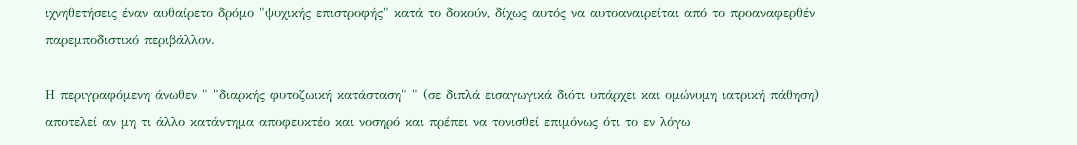ιχνηθετήσεις έναν αυθαίρετο δρόμο "ψυχικής επιστροφής" κατά το δοκούν, δίχως αυτός να αυτοαναιρείται από το προαναφερθέν παρεμποδιστικό περιβάλλον.

Η περιγραφόμενη άνωθεν " "διαρκής φυτοζωική κατάσταση" " (σε διπλά εισαγωγικά διότι υπάρχει και ομώνυμη ιατρική πάθηση) αποτελεί αν μη τι άλλο κατάντημα αποφευκτέο και νοσηρό και πρέπει να τονισθεί επιμόνως ότι το εν λόγω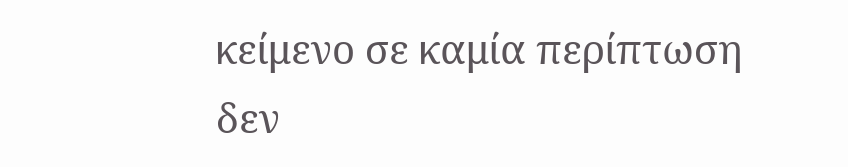κείμενο σε καμία περίπτωση δεν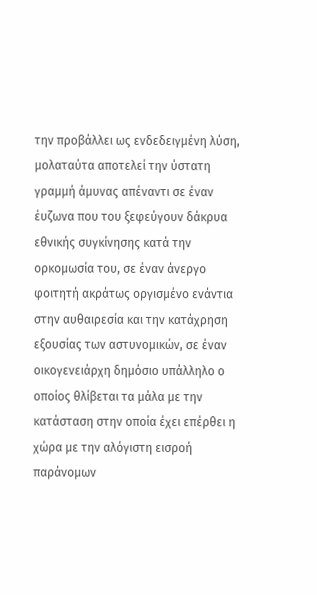την προβάλλει ως ενδεδειγμένη λύση, μολαταύτα αποτελεί την ύστατη γραμμή άμυνας απέναντι σε έναν έυζωνα που του ξεφεύγουν δάκρυα εθνικής συγκίνησης κατά την ορκομωσία του, σε έναν άνεργο φοιτητή ακράτως οργισμένο ενάντια στην αυθαιρεσία και την κατάχρηση εξουσίας των αστυνομικών, σε έναν οικογενειάρχη δημόσιο υπάλληλο ο οποίος θλίβεται τα μάλα με την κατάσταση στην οποία έχει επέρθει η χώρα με την αλόγιστη εισροή παράνομων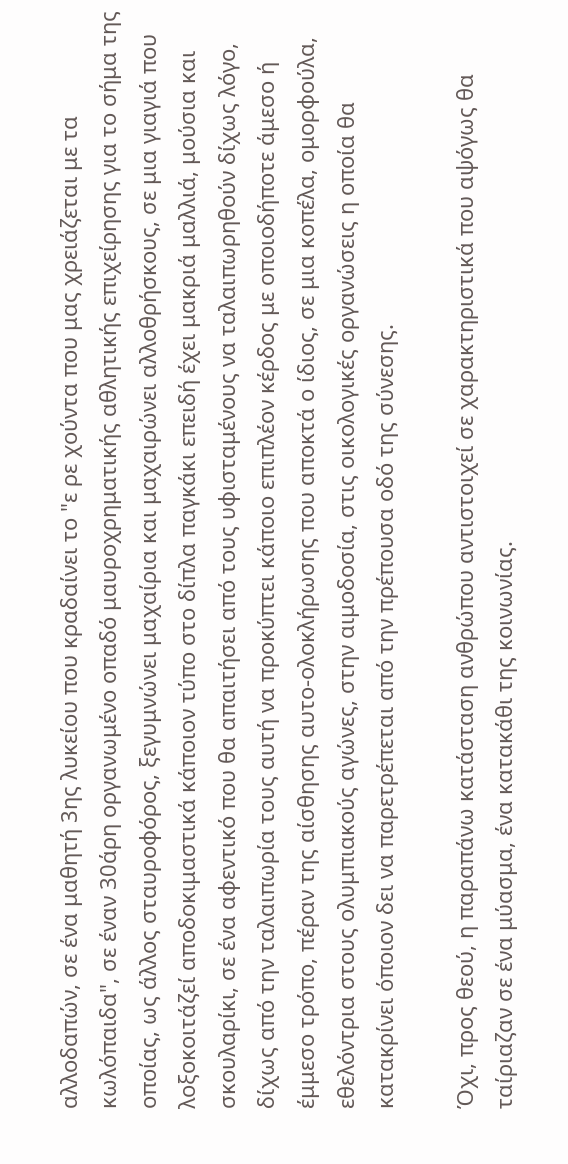αλλοδαπών, σε ένα μαθητή 3ης λυκείου που κραδαίνει το "ε ρε χούντα που μας χρειάζεται με τα κωλόπαιδα", σε έναν 30άρη οργανωμένο οπαδό μαυροχρηματικής αθλητικής επιχείρησης για το σήμα της οποίας, ως άλλος σταυροφόρος, ξεγυμνώνει μαχαίρια και μαχαιρώνει αλλοθρήσκους, σε μια γιαγιά που λοξοκοιτάζεί αποδοκιμαστικά κάποιον τύπο στο δίπλα παγκάκι επειδή έχει μακριά μαλλιά, μούσια και σκουλαρίκι, σε ένα αφεντικό που θα απαιτήσει από τους υφισταμένους να ταλαιπωρηθούν δίχως λόγο, δίχως από την ταλαιπωρία τους αυτή να προκύπτει κάποιο επιπλέον κέρδος με οποιοδήποτε άμεσο ή έμμεσο τρόπο, πέραν της αίσθησης αυτο-ολοκλήρωσης που αποκτά ο ίδιος, σε μια κοπέλα, ομορφούλα, εθελόντρια στους ολυμπιακούς αγώνες, στην αιμοδοσία, στις οικολογικές οργανώσεις η οποία θα κατακρίνει όποιον δει να παρετρέπεται από την πρέπουσα οδό της σύνεσης.

Όχι, προς θεού, η παραπάνω κατάσταση ανθρώπου αντιστοιχεί σε χαρακτηριστικά που αψόγως θα ταίριαζαν σε ένα μύασμα, ένα κατακάθι της κοινωνίας.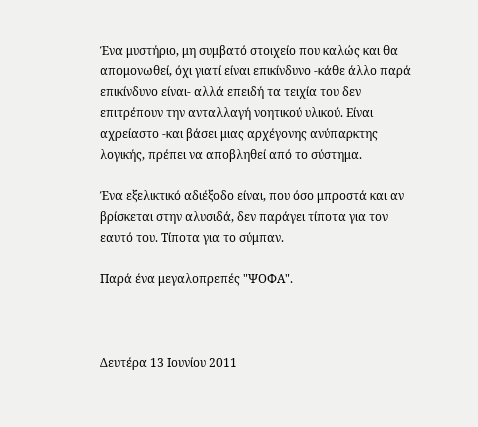Ένα μυστήριο, μη συμβατό στοιχείο που καλώς και θα απομονωθεί, όχι γιατί είναι επικίνδυνο -κάθε άλλο παρά επικίνδυνο είναι- αλλά επειδή τα τειχία του δεν επιτρέπουν την ανταλλαγή νοητικού υλικού. Είναι αχρείαστο -και βάσει μιας αρχέγονης ανύπαρκτης λογικής, πρέπει να αποβληθεί από το σύστημα.

Ένα εξελικτικό αδιέξοδο είναι, που όσο μπροστά και αν βρίσκεται στην αλυσιδά, δεν παράγει τίποτα για τον εαυτό του. Τίποτα για το σύμπαν.

Παρά ένα μεγαλοπρεπές "ΨΟΦΑ".



Δευτέρα 13 Ιουνίου 2011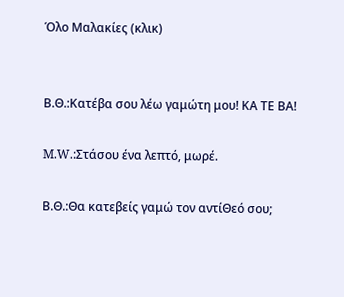Όλο Μαλακίες (κλικ)


Β.Θ.:Κατέβα σου λέω γαμώτη μου! ΚΑ ΤΕ ΒΑ!

M.W.:Στάσου ένα λεπτό, μωρέ.

Β.Θ.:Θα κατεβείς γαμώ τον αντίΘεό σου;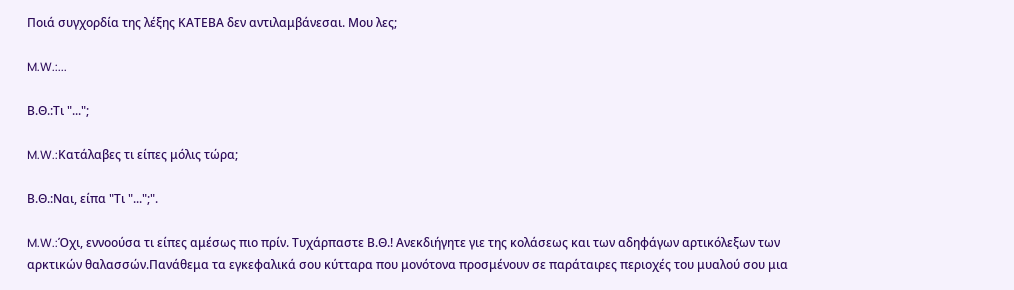Ποιά συγχορδία της λέξης ΚΑΤΕΒΑ δεν αντιλαμβάνεσαι. Μου λες;

M.W.:...

Β.Θ.:Τι "...";

M.W.:Κατάλαβες τι είπες μόλις τώρα;

Β.Θ.:Ναι, είπα "Τι "...";".

M.W.:Όχι, εννοούσα τι είπες αμέσως πιο πρίν. Τυχάρπαστε Β.Θ.! Ανεκδιήγητε γιε της κολάσεως και των αδηφάγων αρτικόλεξων των αρκτικών θαλασσών.Πανάθεμα τα εγκεφαλικά σου κύτταρα που μονότονα προσμένουν σε παράταιρες περιοχές του μυαλού σου μια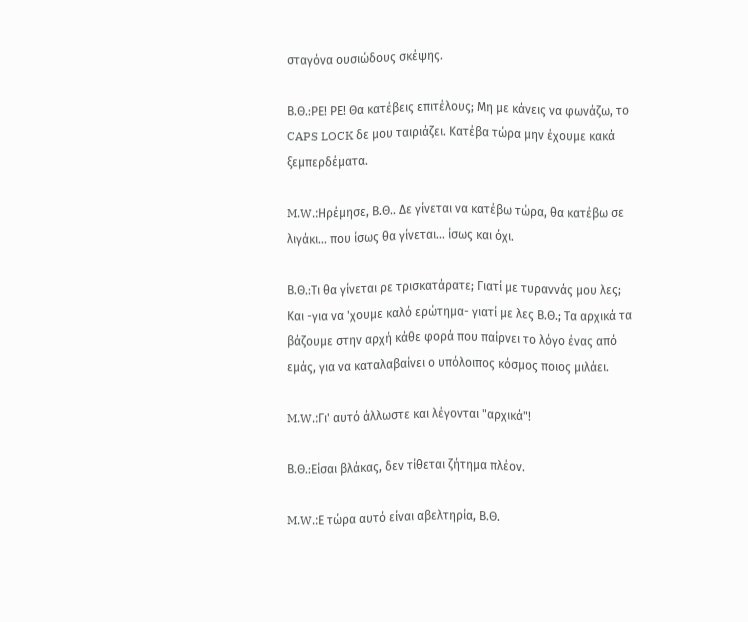σταγόνα ουσιώδους σκέψης.

Β.Θ.:ΡΕ! ΡΕ! Θα κατέβεις επιτέλους; Μη με κάνεις να φωνάζω, το CAPS LOCK δε μου ταιριάζει. Κατέβα τώρα μην έχουμε κακά ξεμπερδέματα.

M.W.:Ηρέμησε, Β.Θ.. Δε γίνεται να κατέβω τώρα, θα κατέβω σε λιγάκι... που ίσως θα γίνεται... ίσως και όχι.

Β.Θ.:Τι θα γίνεται ρε τρισκατάρατε; Γιατί με τυραννάς μου λες; Και -για να 'χουμε καλό ερώτημα- γιατί με λες Β.Θ.; Τα αρχικά τα βάζουμε στην αρχή κάθε φορά που παίρνει το λόγο ένας από εμάς, για να καταλαβαίνει ο υπόλοιπος κόσμος ποιος μιλάει.

M.W.:Γι' αυτό άλλωστε και λέγονται "αρχικά"!

Β.Θ.:Είσαι βλάκας, δεν τίθεται ζήτημα πλέον.

M.W.:Ε τώρα αυτό είναι αβελτηρία, Β.Θ.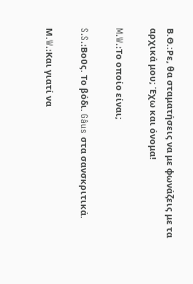Β.Θ.:Ρε, θα σταματήσεις να με φωνάζεις με τα αρχικά μου; Έχω και όνομα!

M.W.:Το οποίο είναι;

S.S.:Βοῦς. Το βόδι. Gâus στα σανσκριτικά.

Μ.W.:Και γιατί να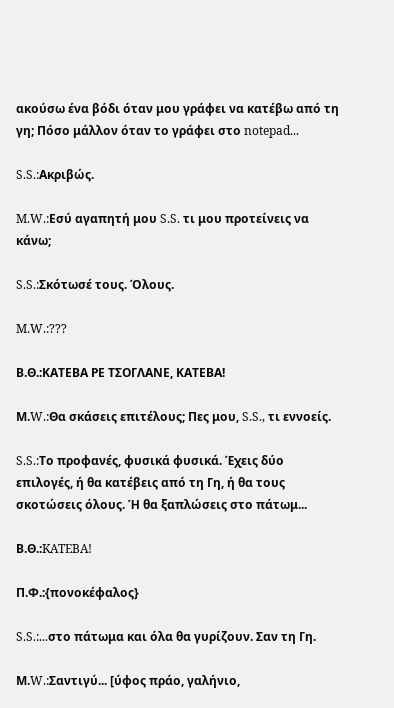ακούσω ένα βόδι όταν μου γράφει να κατέβω από τη γη; Πόσο μάλλον όταν το γράφει στο notepad...

S.S.:Ακριβώς.

M.W.:Εσύ αγαπητή μου S.S. τι μου προτείνεις να κάνω;

S.S.:Σκότωσέ τους. Όλους.

M.W.:???

Β.Θ.:ΚΑΤΕΒΑ ΡΕ ΤΣΟΓΛΑΝΕ, ΚΑΤΕΒΑ!

Μ.W.:Θα σκάσεις επιτέλους; Πες μου, S.S., τι εννοείς.

S.S.:Το προφανές, φυσικά φυσικά. Έχεις δύο επιλογές, ή θα κατέβεις από τη Γη, ή θα τους σκοτώσεις όλους. Ή θα ξαπλώσεις στο πάτωμ...

Β.Θ.:KATEBA!

Π.Φ.:{πονοκέφαλος}

S.S.:...στο πάτωμα και όλα θα γυρίζουν. Σαν τη Γη.

Μ.W.:Σαντιγύ... [ύφος πράο, γαλήνιο,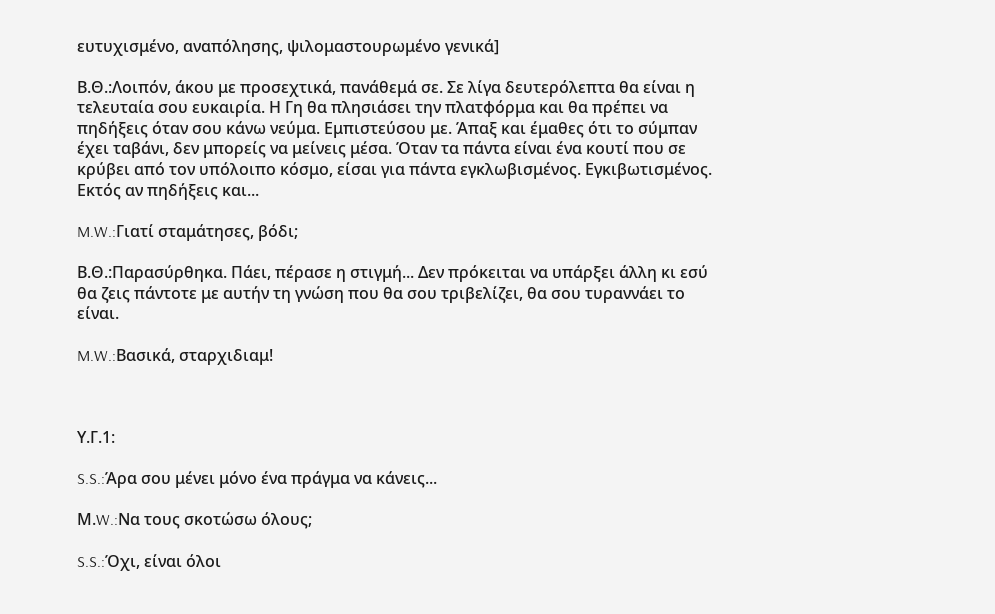ευτυχισμένο, αναπόλησης, ψιλομαστουρωμένο γενικά]

Β.Θ.:Λοιπόν, άκου με προσεχτικά, πανάθεμά σε. Σε λίγα δευτερόλεπτα θα είναι η τελευταία σου ευκαιρία. Η Γη θα πλησιάσει την πλατφόρμα και θα πρέπει να πηδήξεις όταν σου κάνω νεύμα. Εμπιστεύσου με. Άπαξ και έμαθες ότι το σύμπαν έχει ταβάνι, δεν μπορείς να μείνεις μέσα. Όταν τα πάντα είναι ένα κουτί που σε κρύβει από τον υπόλοιπο κόσμο, είσαι για πάντα εγκλωβισμένος. Εγκιβωτισμένος. Εκτός αν πηδήξεις και...

M.W.:Γιατί σταμάτησες, βόδι;

Β.Θ.:Παρασύρθηκα. Πάει, πέρασε η στιγμή... Δεν πρόκειται να υπάρξει άλλη κι εσύ θα ζεις πάντοτε με αυτήν τη γνώση που θα σου τριβελίζει, θα σου τυραννάει το είναι.

M.W.:Βασικά, σταρχιδιαμ!



Υ.Γ.1:

S.S.:Άρα σου μένει μόνο ένα πράγμα να κάνεις...

Μ.W.:Να τους σκοτώσω όλους;

S.S.:Όχι, είναι όλοι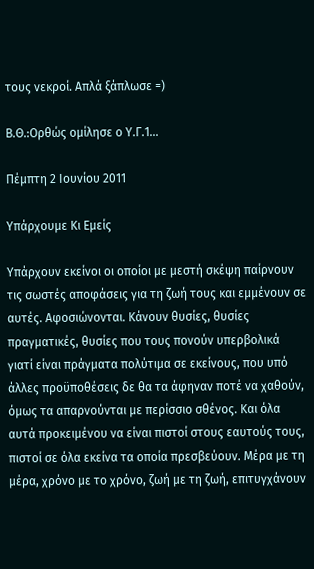τους νεκροί. Απλά ξάπλωσε =)

Β.Θ.:Ορθώς ομίλησε ο Υ.Γ.1...

Πέμπτη 2 Ιουνίου 2011

Υπάρχουμε Κι Εμείς

Υπάρχουν εκείνοι οι οποίοι με μεστή σκέψη παίρνουν τις σωστές αποφάσεις για τη ζωή τους και εμμένουν σε αυτές. Αφοσιώνονται. Κάνουν θυσίες, θυσίες πραγματικές, θυσίες που τους πονούν υπερβολικά γιατί είναι πράγματα πολύτιμα σε εκείνους, που υπό άλλες προϋποθέσεις δε θα τα άφηναν ποτέ να χαθούν, όμως τα απαρνούνται με περίσσιο σθένος. Και όλα αυτά προκειμένου να είναι πιστοί στους εαυτούς τους, πιστοί σε όλα εκείνα τα οποία πρεσβεύουν. Μέρα με τη μέρα, χρόνο με το χρόνο, ζωή με τη ζωή, επιτυγχάνουν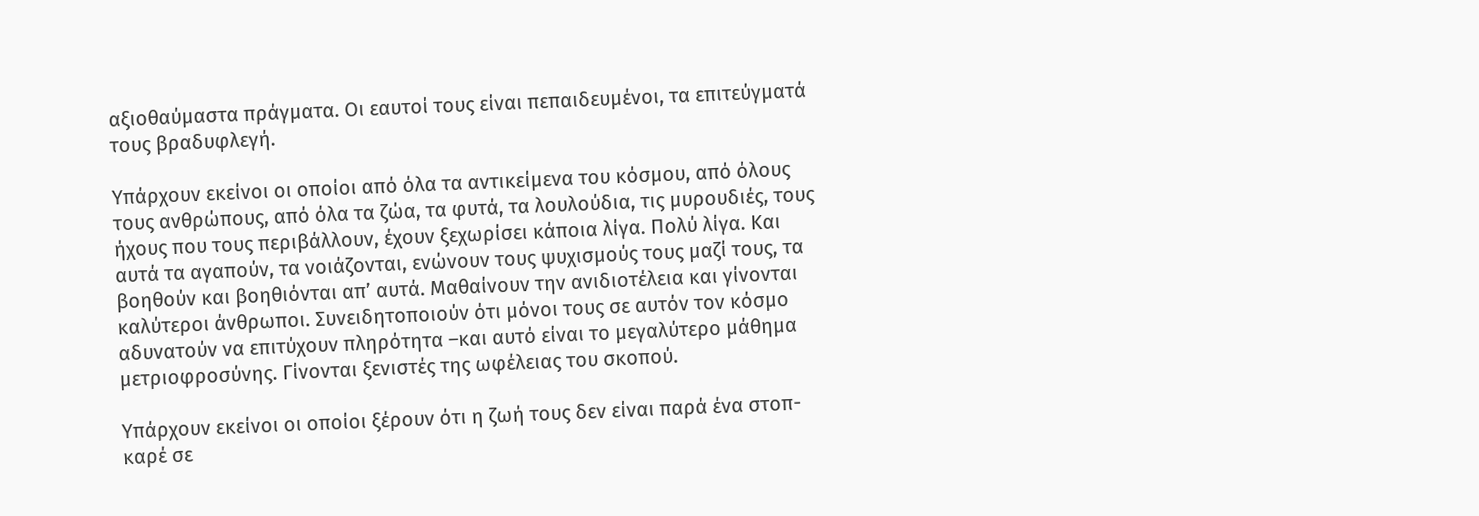αξιοθαύμαστα πράγματα. Οι εαυτοί τους είναι πεπαιδευμένοι, τα επιτεύγματά τους βραδυφλεγή.

Υπάρχουν εκείνοι οι οποίοι από όλα τα αντικείμενα του κόσμου, από όλους τους ανθρώπους, από όλα τα ζώα, τα φυτά, τα λουλούδια, τις μυρουδιές, τους ήχους που τους περιβάλλουν, έχουν ξεχωρίσει κάποια λίγα. Πολύ λίγα. Και αυτά τα αγαπούν, τα νοιάζονται, ενώνουν τους ψυχισμούς τους μαζί τους, τα βοηθούν και βοηθιόνται απ’ αυτά. Μαθαίνουν την ανιδιοτέλεια και γίνονται καλύτεροι άνθρωποι. Συνειδητοποιούν ότι μόνοι τους σε αυτόν τον κόσμο αδυνατούν να επιτύχουν πληρότητα –και αυτό είναι το μεγαλύτερο μάθημα μετριοφροσύνης. Γίνονται ξενιστές της ωφέλειας του σκοπού.

Υπάρχουν εκείνοι οι οποίοι ξέρουν ότι η ζωή τους δεν είναι παρά ένα στοπ-καρέ σε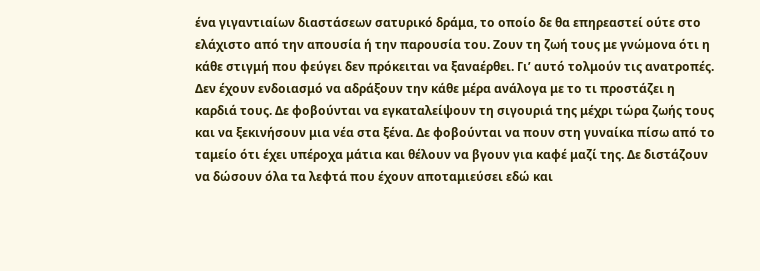ένα γιγαντιαίων διαστάσεων σατυρικό δράμα, το οποίο δε θα επηρεαστεί ούτε στο ελάχιστο από την απουσία ή την παρουσία του. Ζουν τη ζωή τους με γνώμονα ότι η κάθε στιγμή που φεύγει δεν πρόκειται να ξαναέρθει. Γι’ αυτό τολμούν τις ανατροπές. Δεν έχουν ενδοιασμό να αδράξουν την κάθε μέρα ανάλογα με το τι προστάζει η καρδιά τους. Δε φοβούνται να εγκαταλείψουν τη σιγουριά της μέχρι τώρα ζωής τους και να ξεκινήσουν μια νέα στα ξένα. Δε φοβούνται να πουν στη γυναίκα πίσω από το ταμείο ότι έχει υπέροχα μάτια και θέλουν να βγουν για καφέ μαζί της. Δε διστάζουν να δώσουν όλα τα λεφτά που έχουν αποταμιεύσει εδώ και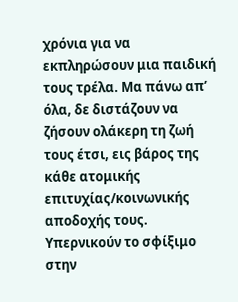χρόνια για να εκπληρώσουν μια παιδική τους τρέλα. Μα πάνω απ’ όλα, δε διστάζουν να ζήσουν ολάκερη τη ζωή τους έτσι, εις βάρος της κάθε ατομικής επιτυχίας/κοινωνικής αποδοχής τους. Υπερνικούν το σφίξιμο στην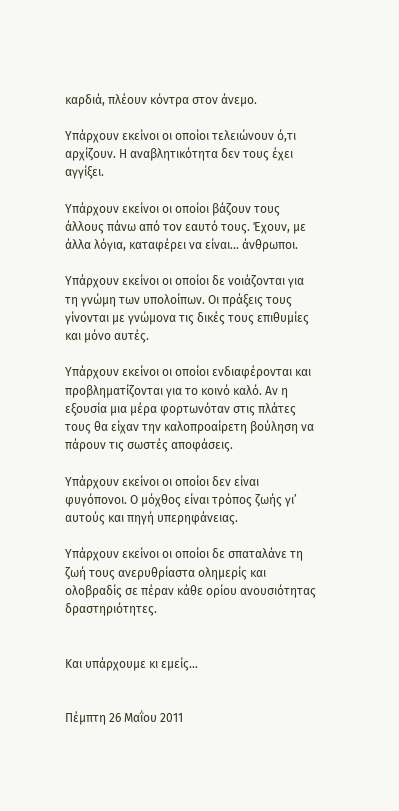καρδιά, πλέουν κόντρα στον άνεμο.

Υπάρχουν εκείνοι οι οποίοι τελειώνουν ό,τι αρχίζουν. Η αναβλητικότητα δεν τους έχει αγγίξει.

Υπάρχουν εκείνοι οι οποίοι βάζουν τους άλλους πάνω από τον εαυτό τους. Έχουν, με άλλα λόγια, καταφέρει να είναι… άνθρωποι.

Υπάρχουν εκείνοι οι οποίοι δε νοιάζονται για τη γνώμη των υπολοίπων. Οι πράξεις τους γίνονται με γνώμονα τις δικές τους επιθυμίες και μόνο αυτές.

Υπάρχουν εκείνοι οι οποίοι ενδιαφέρονται και προβληματίζονται για το κοινό καλό. Αν η εξουσία μια μέρα φορτωνόταν στις πλάτες τους θα είχαν την καλοπροαίρετη βούληση να πάρουν τις σωστές αποφάσεις.

Υπάρχουν εκείνοι οι οποίοι δεν είναι φυγόπονοι. Ο μόχθος είναι τρόπος ζωής γι’ αυτούς και πηγή υπερηφάνειας.

Υπάρχουν εκείνοι οι οποίοι δε σπαταλάνε τη ζωή τους ανερυθρίαστα ολημερίς και ολοβραδίς σε πέραν κάθε ορίου ανουσιότητας δραστηριότητες.


Και υπάρχουμε κι εμείς…


Πέμπτη 26 Μαΐου 2011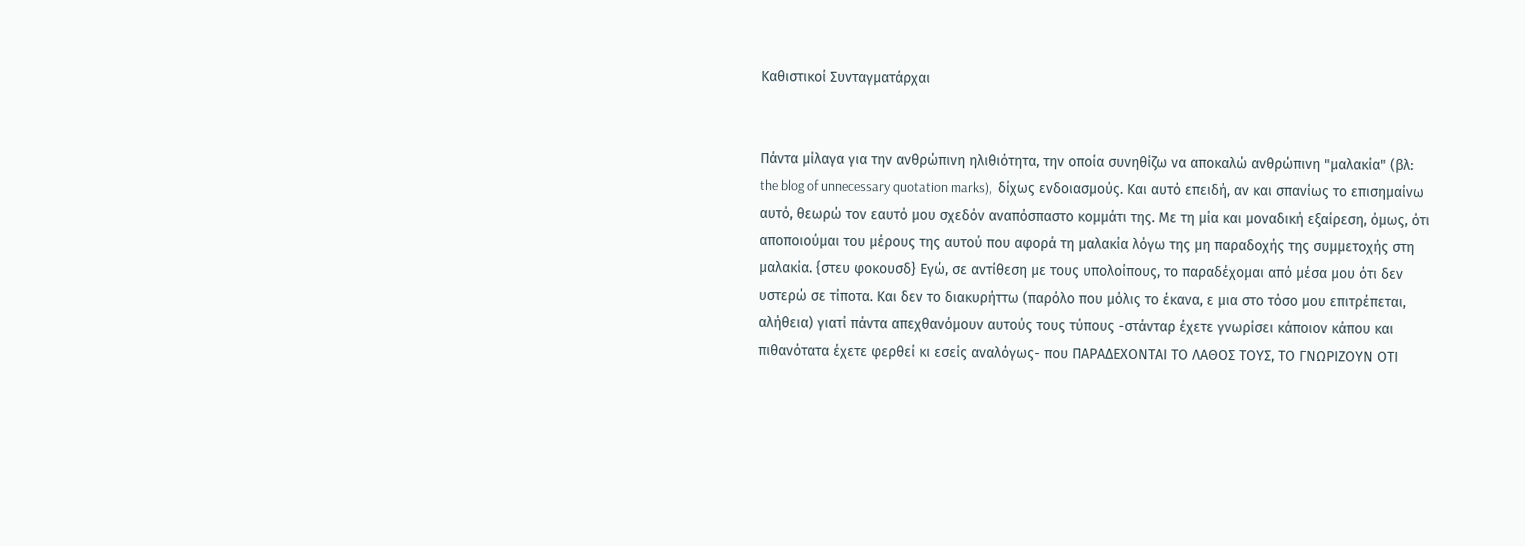Καθιστικοί Συνταγματάρχαι


Πάντα μίλαγα για την ανθρώπινη ηλιθιότητα, την οποία συνηθίζω να αποκαλώ ανθρώπινη "μαλακία" (βλ: the blog of unnecessary quotation marks),  δίχως ενδοιασμούς. Και αυτό επειδή, αν και σπανίως το επισημαίνω αυτό, θεωρώ τον εαυτό μου σχεδόν αναπόσπαστο κομμάτι της. Με τη μία και μοναδική εξαίρεση, όμως, ότι αποποιούμαι του μέρους της αυτού που αφορά τη μαλακία λόγω της μη παραδοχής της συμμετοχής στη μαλακία. {στευ φοκουσδ} Εγώ, σε αντίθεση με τους υπολοίπους, το παραδέχομαι από μέσα μου ότι δεν υστερώ σε τίποτα. Και δεν το διακυρήττω (παρόλο που μόλις το έκανα, ε μια στο τόσο μου επιτρέπεται, αλήθεια) γιατί πάντα απεχθανόμουν αυτούς τους τύπους -στάνταρ έχετε γνωρίσει κάποιον κάπου και πιθανότατα έχετε φερθεί κι εσείς αναλόγως- που ΠΑΡΑΔΕΧΟΝΤΑΙ ΤΟ ΛΑΘΟΣ ΤΟΥΣ, ΤΟ ΓΝΩΡΙΖΟΥΝ ΟΤΙ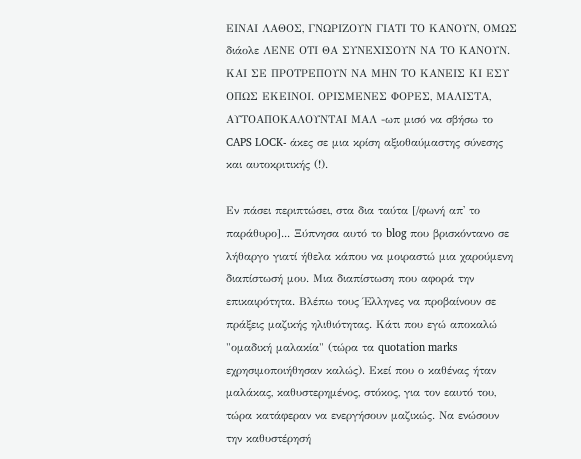ΕΙΝΑΙ ΛΑΘΟΣ, ΓΝΩΡΙΖΟΥΝ ΓΙΑΤΙ ΤΟ ΚΑΝΟΥΝ, ΟΜΩΣ διάολε ΛΕΝΕ ΟΤΙ ΘΑ ΣΥΝΕΧΙΣΟΥΝ ΝΑ ΤΟ ΚΑΝΟΥΝ. ΚΑΙ ΣΕ ΠΡΟΤΡΕΠΟΥΝ ΝΑ ΜΗΝ ΤΟ ΚΑΝΕΙΣ ΚΙ ΕΣΥ ΟΠΩΣ ΕΚΕΙΝΟΙ. ΟΡΙΣΜΕΝΕΣ ΦΟΡΕΣ, ΜΑΛΙΣΤΑ, ΑΥΤΟΑΠΟΚΑΛΟΥΝΤΑΙ ΜΑΛ -ωπ μισό να σβήσω το CAPS LOCK- άκες σε μια κρίση αξιοθαύμαστης σύνεσης και αυτοκριτικής (!).

Εν πάσει περιπτώσει, στα δια ταύτα [/φωνή απ' το παράθυρο]... Ξύπνησα αυτό το blog που βρισκόντανο σε λήθαργο γιατί ήθελα κάπου να μοιραστώ μια χαρούμενη διαπίστωσή μου. Μια διαπίστωση που αφορά την επικαιρότητα. Βλέπω τους Έλληνες να προβαίνουν σε πράξεις μαζικής ηλιθιότητας. Κάτι που εγώ αποκαλώ "ομαδική μαλακία" (τώρα τα quotation marks εχρησιμοποιήθησαν καλώς). Εκεί που ο καθένας ήταν μαλάκας, καθυστερημένος, στόκος, για τον εαυτό του, τώρα κατάφεραν να ενεργήσουν μαζικώς. Να ενώσουν την καθυστέρησή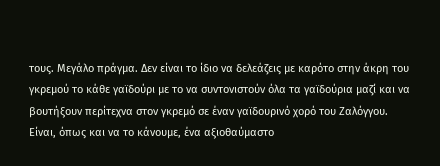τους. Μεγάλο πράγμα. Δεν είναι το ίδιο να δελεάζεις με καρότο στην άκρη του γκρεμού το κάθε γαϊδούρι με το να συντονιστούν όλα τα γαϊδούρια μαζί και να βουτήξουν περίτεχνα στον γκρεμό σε έναν γαϊδουρινό χορό του Ζαλόγγου. Είναι, όπως και να το κάνουμε, ένα αξιοθαύμαστο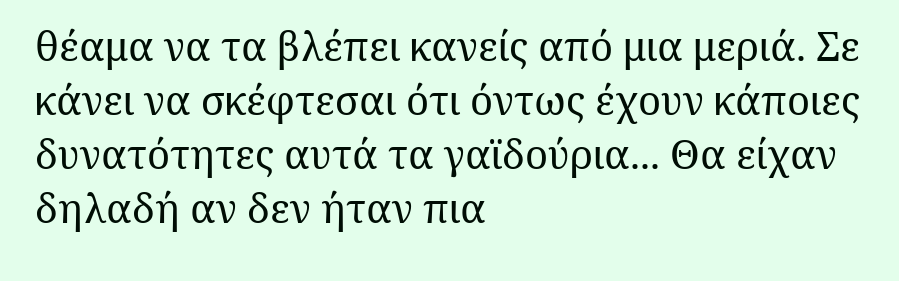θέαμα να τα βλέπει κανείς από μια μεριά. Σε κάνει να σκέφτεσαι ότι όντως έχουν κάποιες δυνατότητες αυτά τα γαϊδούρια... Θα είχαν δηλαδή αν δεν ήταν πια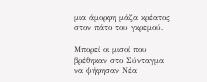μια άμορφη μάζα κρέατος στον πάτο του γκρεμού.

Μπορεί οι μισοί που βρέθηκαν στο Σύνταγμα να ψήφησαν Νέα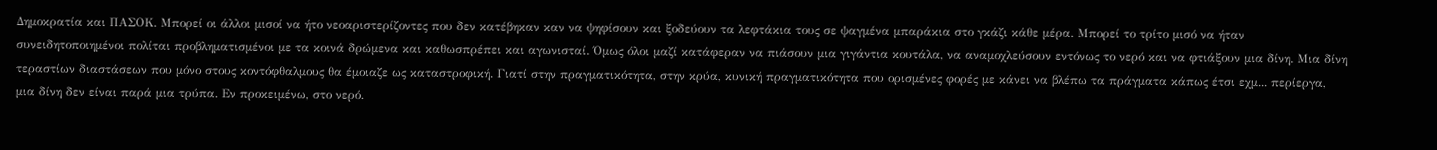Δημοκρατία και ΠΑΣΟΚ. Μπορεί οι άλλοι μισοί να ήτο νεοαριστερίζοντες που δεν κατέβηκαν καν να ψηφίσουν και ξοδεύουν τα λεφτάκια τους σε ψαγμένα μπαράκια στο γκάζι κάθε μέρα. Μπορεί το τρίτο μισό να ήταν συνειδητοποιημένοι πολίται προβληματισμένοι με τα κοινά δρώμενα και καθωσπρέπει και αγωνισταί. Όμως όλοι μαζί κατάφεραν να πιάσουν μια γιγάντια κουτάλα, να αναμοχλεύσουν εντόνως το νερό και να φτιάξουν μια δίνη. Μια δίνη τεραστίων διαστάσεων που μόνο στους κοντόφθαλμους θα έμοιαζε ως καταστροφική. Γιατί στην πραγματικότητα, στην κρύα, κυνική πραγματικότητα που ορισμένες φορές με κάνει να βλέπω τα πράγματα κάπως έτσι εχμ... περίεργα, μια δίνη δεν είναι παρά μια τρύπα. Εν προκειμένω, στο νερό.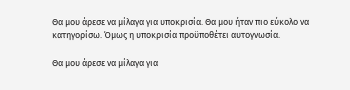Θα μου άρεσε να μίλαγα για υποκρισία. Θα μου ήταν πιο εύκολο να κατηγορίσω. Όμως η υποκρισία προϋποθέτει αυτογνωσία.

Θα μου άρεσε να μίλαγα για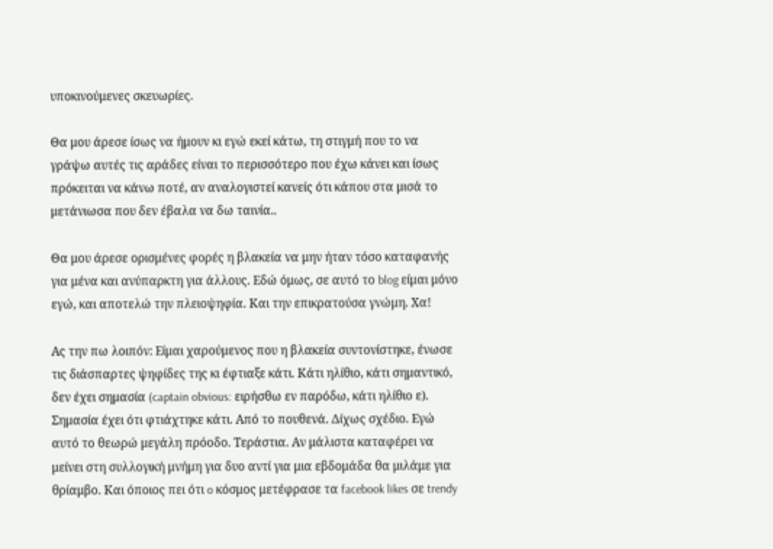υποκινούμενες σκευωρίες.

Θα μου άρεσε ίσως να ήμουν κι εγώ εκεί κάτω, τη στιγμή που το να γράψω αυτές τις αράδες είναι το περισσότερο που έχω κάνει και ίσως πρόκειται να κάνω ποτέ, αν αναλογιστεί κανείς ότι κάπου στα μισά το μετάνιωσα που δεν έβαλα να δω ταινία..

Θα μου άρεσε ορισμένες φορές η βλακεία να μην ήταν τόσο καταφανής για μένα και ανύπαρκτη για άλλους. Εδώ όμως, σε αυτό το blog είμαι μόνο εγώ, και αποτελώ την πλειοψηφία. Και την επικρατούσα γνώμη. Χα!

Ας την πω λοιπόν: Είμαι χαρούμενος που η βλακεία συντονίστηκε, ένωσε τις διάσπαρτες ψηφίδες της κι έφτιαξε κάτι. Κάτι ηλίθιο, κάτι σημαντικό, δεν έχει σημασία (captain obvious: ειρήσθω εν παρόδω, κάτι ηλίθιο ε). Σημασία έχει ότι φτιάχτηκε κάτι. Από το πουθενά. Δίχως σχέδιο. Εγώ αυτό το θεωρώ μεγάλη πρόοδο. Τεράστια. Αν μάλιστα καταφέρει να μείνει στη συλλογική μνήμη για δυο αντί για μια εβδομάδα θα μιλάμε για θρίαμβο. Και όποιος πει ότι o κόσμος μετέφρασε τα facebook likes σε trendy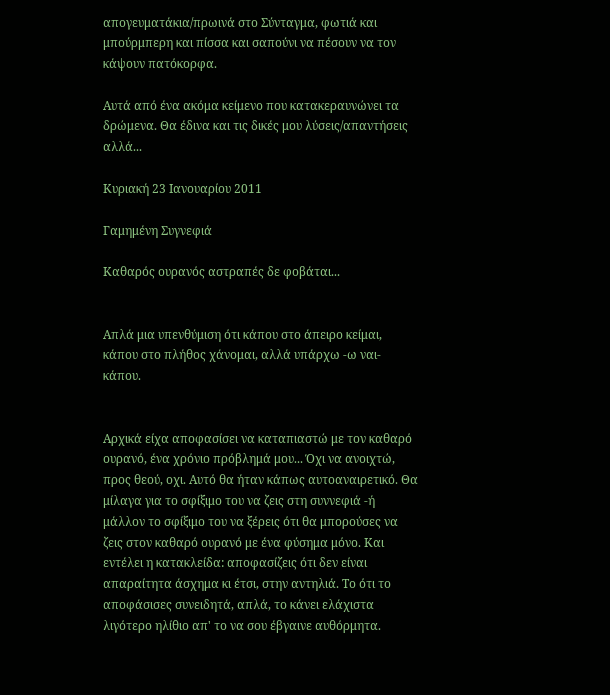απογευματάκια/πρωινά στο Σύνταγμα, φωτιά και μπούρμπερη και πίσσα και σαπούνι να πέσουν να τον κάψουν πατόκορφα.

Αυτά από ένα ακόμα κείμενο που κατακεραυνώνει τα δρώμενα. Θα έδινα και τις δικές μου λύσεις/απαντήσεις αλλά...

Κυριακή 23 Ιανουαρίου 2011

Γαμημένη Συγνεφιά

Καθαρός ουρανός αστραπές δε φοβάται...


Απλά μια υπενθύμιση ότι κάπου στο άπειρο κείμαι, κάπου στο πλήθος χάνομαι, αλλά υπάρχω -ω ναι- κάπου.


Αρχικά είχα αποφασίσει να καταπιαστώ με τον καθαρό ουρανό, ένα χρόνιο πρόβλημά μου... Όχι να ανοιχτώ, προς θεού, οχι. Αυτό θα ήταν κάπως αυτοαναιρετικό. Θα μίλαγα για το σφίξιμο του να ζεις στη συννεφιά -ή μάλλον το σφίξιμο του να ξέρεις ότι θα μπορούσες να ζεις στον καθαρό ουρανό με ένα φύσημα μόνο. Και εντέλει η κατακλείδα: αποφασίζεις ότι δεν είναι απαραίτητα άσχημα κι έτσι, στην αντηλιά. Το ότι το αποφάσισες συνειδητά, απλά, το κάνει ελάχιστα λιγότερο ηλίθιο απ' το να σου έβγαινε αυθόρμητα.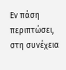Εν πάση περιπτώσει, στη συνέχεια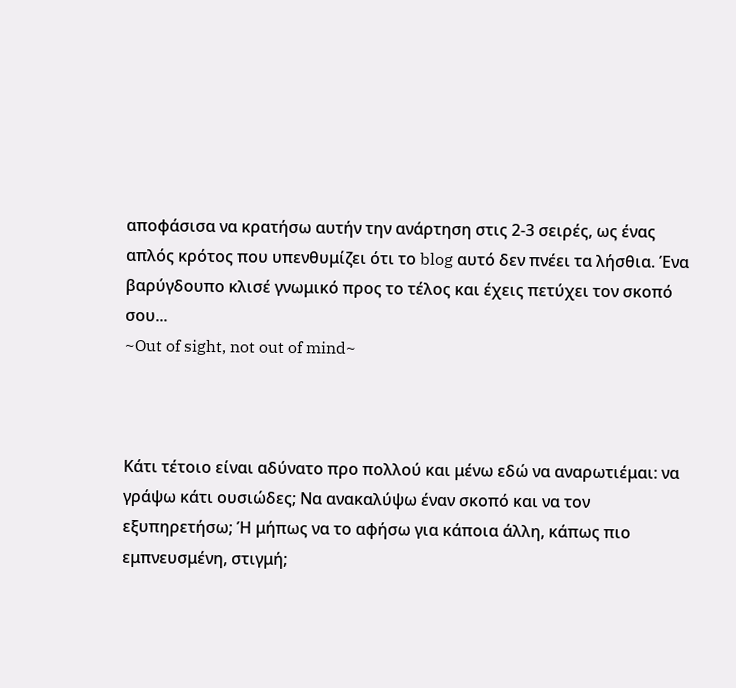αποφάσισα να κρατήσω αυτήν την ανάρτηση στις 2-3 σειρές, ως ένας απλός κρότος που υπενθυμίζει ότι το blog αυτό δεν πνέει τα λήσθια. Ένα βαρύγδουπο κλισέ γνωμικό προς το τέλος και έχεις πετύχει τον σκοπό σου...
~Out of sight, not out of mind~



Κάτι τέτοιο είναι αδύνατο προ πολλού και μένω εδώ να αναρωτιέμαι: να γράψω κάτι ουσιώδες; Να ανακαλύψω έναν σκοπό και να τον εξυπηρετήσω; Ή μήπως να το αφήσω για κάποια άλλη, κάπως πιο εμπνευσμένη, στιγμή;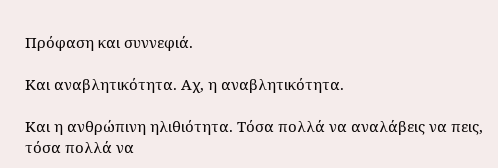Πρόφαση και συννεφιά.

Και αναβλητικότητα. Αχ, η αναβλητικότητα.

Και η ανθρώπινη ηλιθιότητα. Τόσα πολλά να αναλάβεις να πεις, τόσα πολλά να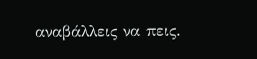αναβάλλεις να πεις.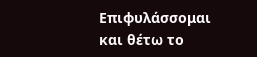Επιφυλάσσομαι και θέτω το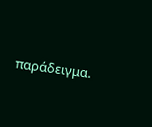παράδειγμα.